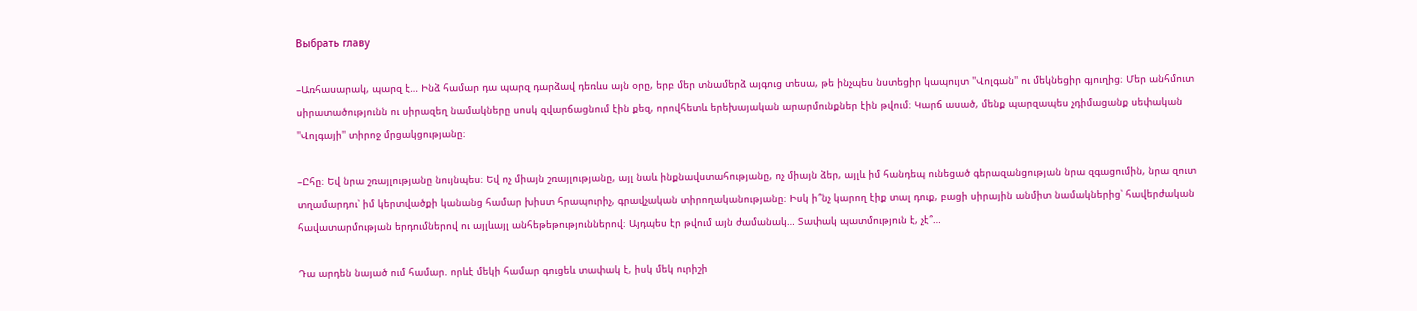Выбрать главу

–Առհասարակ, պարզ է… Ինձ համար դա պարզ դարձավ դեռևս այն օրը, երբ մեր տնամերձ այգուց տեսա, թե ինչպես նստեցիր կապույտ ''Վոլգան'' ու մեկնեցիր գյուղից։ Մեր անհմուտ սիրատածությունն ու սիրազեղ նամակները սոսկ զվարճացնում էին քեզ, որովհետև երեխայական արարմունքներ էին թվում։ Կարճ ասած, մենք պարզապես չդիմացանք սեփական ''Վոլգայի'' տիրոջ մրցակցությանը։

–Ըհը։ Եվ նրա շռայլությանը նույնպես։ Եվ ոչ միայն շռայլությանը, այլ նաև ինքնավստահությանը, ոչ միայն ձեր, այլև իմ հանդեպ ունեցած գերազանցության նրա զգացումին, նրա զուտ տղամարդու՝ իմ կերտվածքի կանանց համար խիստ հրապուրիչ, գրավչական տիրողականությանը։ Իսկ ի՞նչ կարող էիք տալ դուք, բացի սիրային անմիտ նամակներից՝ հավերժական հավատարմության երդումներով ու այլևայլ անհեթեթություններով։ Այդպես էր թվում այն ժամանակ… Տափակ պատմություն է, չէ՞…

Դա արդեն նայած ում համար. որևէ մեկի համար գուցեև տափակ է, իսկ մեկ ուրիշի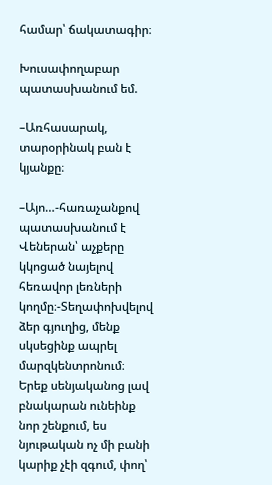համար՝ ճակատագիր։

Խուսափողաբար պատասխանում եմ.

–Առհասարակ, տարօրինակ բան է կյանքը։

–Այո…-հառաչանքով պատասխանում է Վեներան՝ աչքերը կկոցած նայելով հեռավոր լեռների կողմը։-Տեղափոխվելով ձեր գյուղից, մենք սկսեցինք ապրել մարզկենտրոնում։ Երեք սենյականոց լավ բնակարան ունեինք նոր շենքում, ես նյութական ոչ մի բանի կարիք չէի զգում, փող՝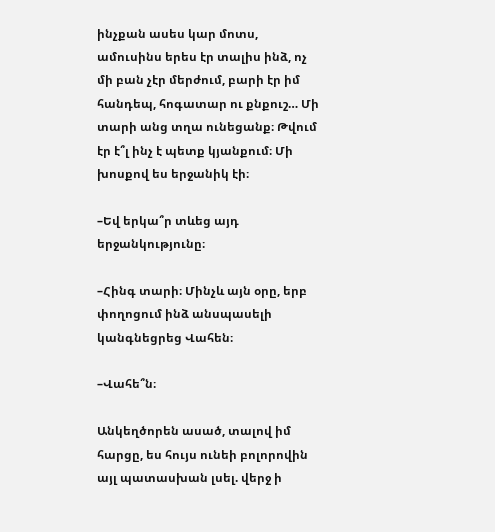ինչքան ասես կար մոտս, ամուսինս երես էր տալիս ինձ, ոչ մի բան չէր մերժում, բարի էր իմ հանդեպ, հոգատար ու քնքուշ… Մի տարի անց տղա ունեցանք։ Թվում էր է՞լ ինչ է պետք կյանքում։ Մի խոսքով ես երջանիկ էի։

–Եվ երկա՞ր տևեց այդ երջանկությունը։

–Հինգ տարի։ Մինչև այն օրը, երբ փողոցում ինձ անսպասելի կանգնեցրեց Վահեն։

–Վահե՞ն։

Անկեղծորեն ասած, տալով իմ հարցը, ես հույս ունեի բոլորովին այլ պատասխան լսել. վերջ ի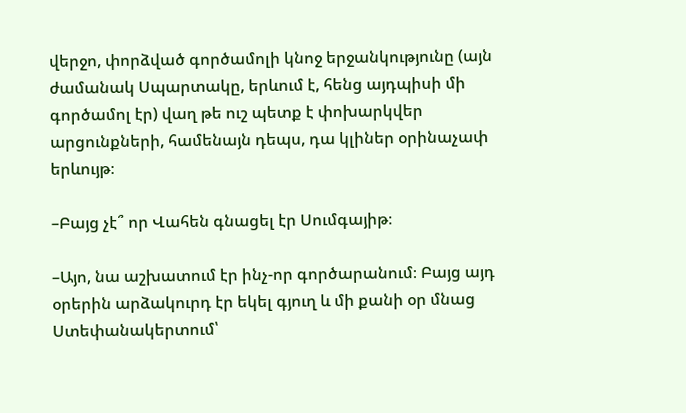վերջո, փորձված գործամոլի կնոջ երջանկությունը (այն ժամանակ Սպարտակը, երևում է, հենց այդպիսի մի գործամոլ էր) վաղ թե ուշ պետք է փոխարկվեր արցունքների, համենայն դեպս, դա կլիներ օրինաչափ երևույթ։

–Բայց չէ՞ որ Վահեն գնացել էր Սումգայիթ։

–Այո, նա աշխատում էր ինչ-որ գործարանում։ Բայց այդ օրերին արձակուրդ էր եկել գյուղ և մի քանի օր մնաց Ստեփանակերտում՝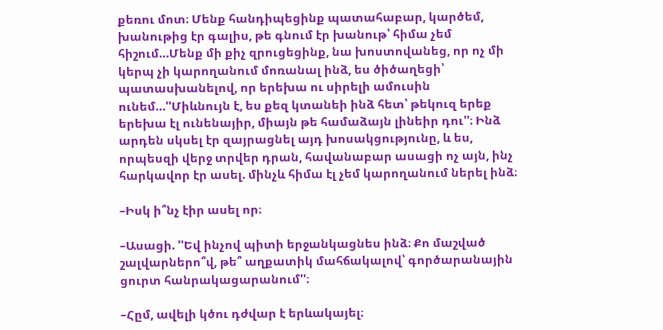քեռու մոտ։ Մենք հանդիպեցինք պատահաբար, կարծեմ, խանութից էր գալիս, թե գնում էր խանութ՝ հիմա չեմ հիշում…Մենք մի քիչ զրուցեցինք, նա խոստովանեց, որ ոչ մի կերպ չի կարողանում մոռանալ ինձ, ես ծիծաղեցի՝ պատասխանելով, որ երեխա ու սիրելի ամուսին ունեմ…''Միևնույն է, ես քեզ կտանեի ինձ հետ՝ թեկուզ երեք երեխա էլ ունենայիր, միայն թե համաձայն լինեիր դու''։ Ինձ արդեն սկսել էր զայրացնել այդ խոսակցությունը, և ես, որպեսզի վերջ տրվեր դրան, հավանաբար ասացի ոչ այն, ինչ հարկավոր էր ասել. մինչև հիմա էլ չեմ կարողանում ներել ինձ։

–Իսկ ի՞նչ էիր ասել որ։

–Ասացի. ''Եվ ինչով պիտի երջանկացնես ինձ։ Քո մաշված շալվարներո՞վ, թե՞ աղքատիկ մահճակալով՝ գործարանային ցուրտ հանրակացարանում''։

–Հըմ, ավելի կծու դժվար է երևակայել։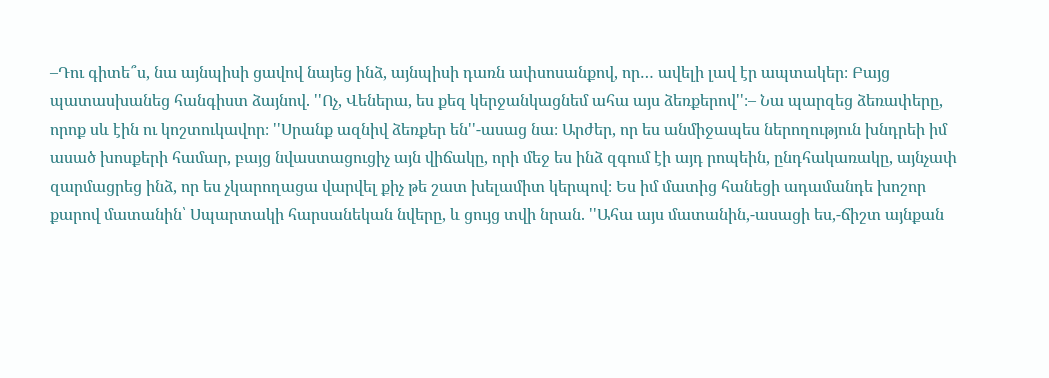–Դու գիտե՞ս, նա այնպիսի ցավով նայեց ինձ, այնպիսի դառն ափսոսանքով, որ… ավելի լավ էր ապտակեր։ Բայց պատասխանեց հանգիստ ձայնով. ''Ոչ, Վեներա, ես քեզ կերջանկացնեմ ահա այս ձեռքերով''։– Նա պարզեց ձեռափերը, որոք սև էին ու կոշտուկավոր։ ''Սրանք ազնիվ ձեռքեր են''-ասաց նա։ Արժեր, որ ես անմիջապես ներողություն խնդրեի իմ ասած խոսքերի համար, բայց նվաստացուցիչ այն վիճակը, որի մեջ ես ինձ զգում էի այդ րոպեին, ընդհակառակը, այնչափ զարմացրեց ինձ, որ ես չկարողացա վարվել քիչ թե շատ խելամիտ կերպով։ Ես իմ մատից հանեցի ադամանդե խոշոր քարով մատանին՝ Սպարտակի հարսանեկան նվերը, և ցույց տվի նրան. ''Ահա այս մատանին,-ասացի ես,-ճիշտ այնքան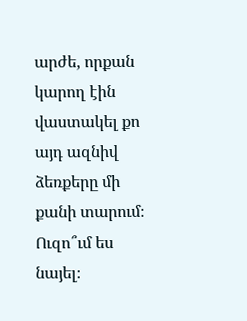արժե, որքան կարող էին վաստակել քո այդ ազնիվ ձեռքերը մի քանի տարում։ Ուզո՞ւմ ես նայել։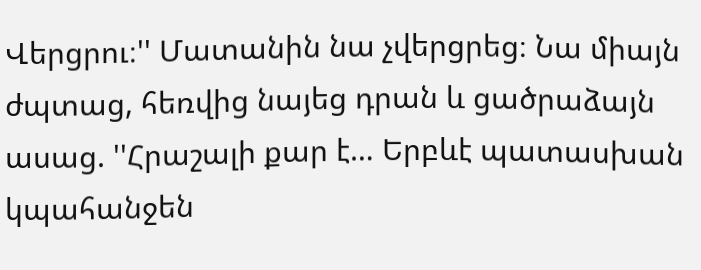Վերցրու։'' Մատանին նա չվերցրեց։ Նա միայն ժպտաց, հեռվից նայեց դրան և ցածրաձայն ասաց. ''Հրաշալի քար է… Երբևէ պատասխան կպահանջեն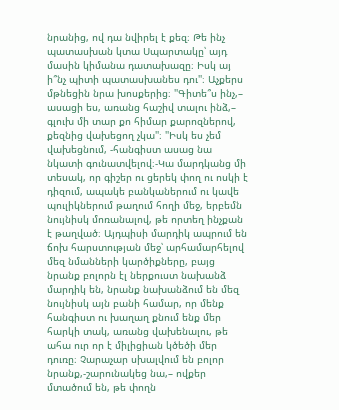նրանից, ով դա նվիրել է քեզ։ Թե ինչ պատասխան կտա Սպարտակը՝ այդ մասին կիմանա դատախազը։ Իսկ այ ի՞նչ պիտի պատասխանես դու''։ Աչքերս մթնեցին նրա խոսքերից։ ''Գիտե՞ս ինչ,– ասացի ես, առանց հաշիվ տալու ինձ,– գլուխ մի տար քո հիմար քարոզներով, քեզնից վախեցող չկա''։ ''Իսկ ես չեմ վախեցնում, -հանգիստ ասաց նա նկատի գունատվելով։-Կա մարդկանց մի տեսակ, որ գիշեր ու ցերեկ փող ու ոսկի է դիզում, ապակե բանկաներում ու կավե պուլիկներում թաղում հողի մեջ, երբեմն նույնիսկ մոռանալով, թե որտեղ ինչքան է թաղված։ Այդպիսի մարդիկ ապրում են ճոխ հարստության մեջ՝ արհամարհելով մեզ նմանների կարծիքները, բայց նրանք բոլորն էլ ներքուստ նախանձ մարդիկ են, նրանք նախանձում են մեզ նույնիսկ այն բանի համար, որ մենք հանգիստ ու խաղաղ քնում ենք մեր հարկի տակ, առանց վախենալու, թե ահա ուր որ է միլիցիան կծեծի մեր դուռը։ Չարաչար սխալվում են բոլոր նրանք,-շարունակեց նա,– ովքեր մտածում են, թե փողն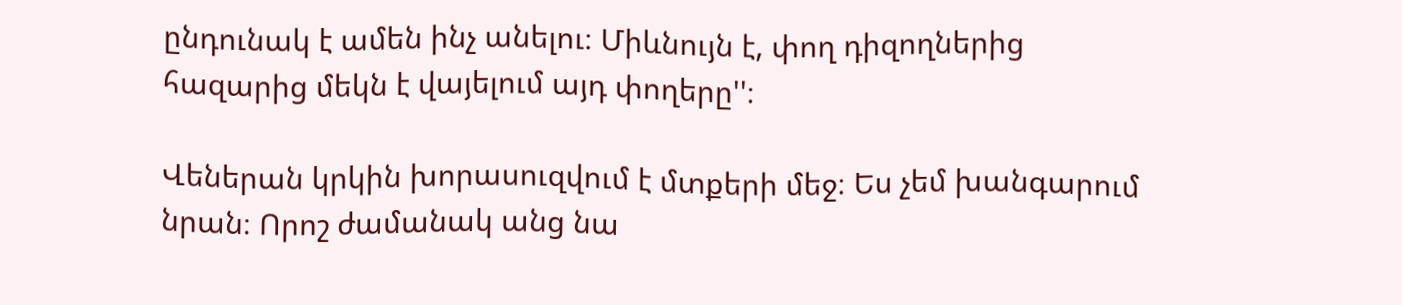ընդունակ է ամեն ինչ անելու։ Միևնույն է, փող դիզողներից հազարից մեկն է վայելում այդ փողերը''։

Վեներան կրկին խորասուզվում է մտքերի մեջ։ Ես չեմ խանգարում նրան։ Որոշ ժամանակ անց նա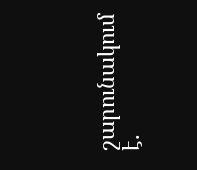շարունակում է.